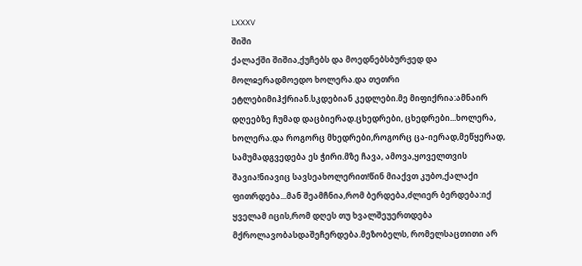LXXXV
შიში
ქალაქში შიშია,ქუჩებს და მოედნებსბურჟედ და მოლჲერადმოედო ხოლერა.და თეთრი ეტლებიმიჰქრიან.სკდებიან კედლები.მე მიფიქრია:ამნაირ დღეებზე ჩუმად დაცბიერად.ცხედრები, ცხედრები...ხოლერა, ხოლერა.და როგორც მხედრები,როგორც ცა-იერად,მეწყერად, სამუმადგვედება ეს ჭირი.მზე ჩავა, ამოვა,ყოველთვის შავია!ნიავიც სავსეახოლერით!წინ მიაქვთ კუბო,ქალაქი ფითრდება...მან შეამჩნია,რომ ბერდება,ძლიერ ბერდება:იქ ყველამ იცის,რომ დღეს თუ ხვალშეუერთდება მქროლავობასდაშეჩერდება.მეზობელს, რომელსაცთითი არ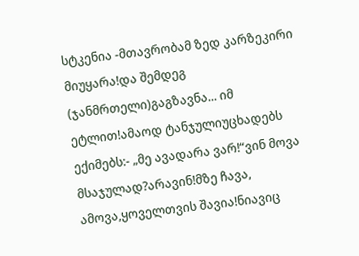სტკენია -მთავრობამ ზედ კარზეკირი მიუყარა!და შემდეგ (ჯანმრთელი)გაგზავნა... იმ ეტლით!ამაოდ ტანჯულიუცხადებს ექიმებს:- „მე ავადარა ვარ!“ვინ მოვა მსაჯულად?არავინ!მზე ჩავა, ამოვა,ყოველთვის შავია!ნიავიც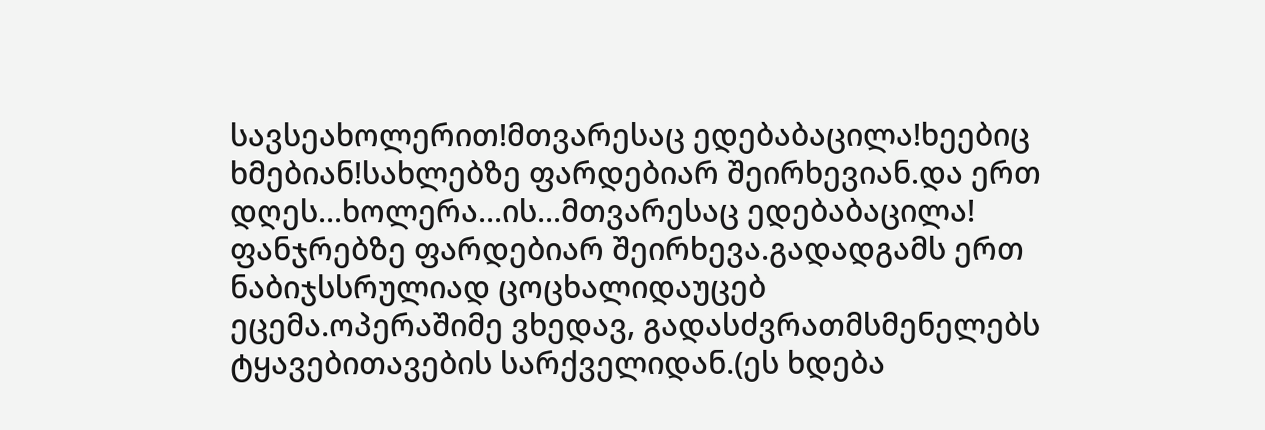სავსეახოლერით!მთვარესაც ედებაბაცილა!ხეებიც ხმებიან!სახლებზე ფარდებიარ შეირხევიან.და ერთ დღეს...ხოლერა...ის...მთვარესაც ედებაბაცილა!
ფანჯრებზე ფარდებიარ შეირხევა.გადადგამს ერთ ნაბიჯსსრულიად ცოცხალიდაუცებ ეცემა.ოპერაშიმე ვხედავ, გადასძვრათმსმენელებს ტყავებითავების სარქველიდან.(ეს ხდება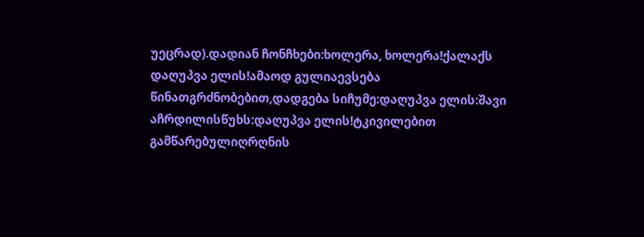უეცრად).დადიან ჩონჩხები:ხოლერა, ხოლერა!ქალაქს დაღუპვა ელის!ამაოდ გულიაევსება წინათგრძნობებით,დადგება სიჩუმე:დაღუპვა ელის:შავი აჩრდილისწუხს:დაღუპვა ელის!ტკივილებით გამწარებულიღრღნის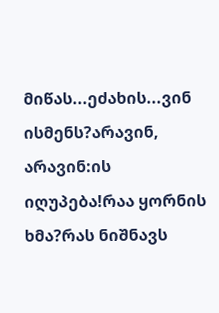მიწას...ეძახის...ვინ ისმენს?არავინ, არავინ:ის იღუპება!რაა ყორნის ხმა?რას ნიშნავს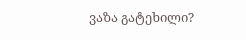ვაზა გატეხილი?